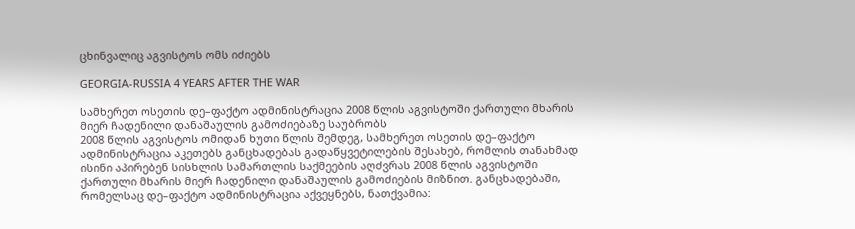ცხინვალიც აგვისტოს ომს იძიებს

GEORGIA-RUSSIA 4 YEARS AFTER THE WAR

სამხერეთ ოსეთის დე–ფაქტო ადმინისტრაცია 2008 წლის აგვისტოში ქართული მხარის მიერ ჩადენილი დანაშაულის გამოძიებაზე საუბრობს
2008 წლის აგვისტოს ომიდან ხუთი წლის შემდეგ, სამხერეთ ოსეთის დე–ფაქტო ადმინისტრაცია აკეთებს განცხადებას გადაწყვეტილების შესახებ, რომლის თანახმად ისინი აპირებენ სისხლის სამართლის საქმეების აღძვრას 2008 წლის აგვისტოში ქართული მხარის მიერ ჩადენილი დანაშაულის გამოძიების მიზნით. განცხადებაში, რომელსაც დე–ფაქტო ადმინისტრაცია აქვეყნებს, ნათქვამია: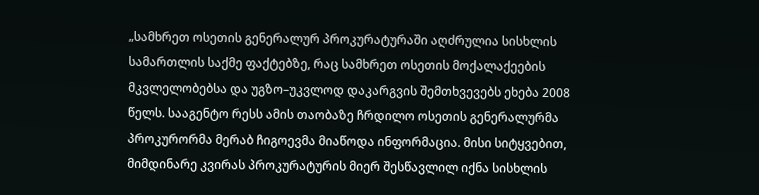„სამხრეთ ოსეთის გენერალურ პროკურატურაში აღძრულია სისხლის სამართლის საქმე ფაქტებზე, რაც სამხრეთ ოსეთის მოქალაქეების მკვლელობებსა და უგზო–უკვლოდ დაკარგვის შემთხვევებს ეხება 2008 წელს. სააგენტო რესს ამის თაობაზე ჩრდილო ოსეთის გენერალურმა პროკურორმა მერაბ ჩიგოევმა მიაწოდა ინფორმაცია. მისი სიტყვებით, მიმდინარე კვირას პროკურატურის მიერ შესწავლილ იქნა სისხლის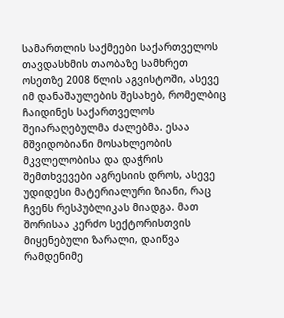სამართლის საქმეები საქართველოს თავდასხმის თაობაზე სამხრეთ ოსეთზე 2008 წლის აგვისტოში, ასევე იმ დანაშაულების შესახებ, რომელბიც ჩაიდინეს საქართველოს შეიარაღებულმა ძალებმა. ესაა მშვიდობიანი მოსახლეობის მკვლელობისა და დაჭრის შემთხვევები აგრესიის დროს, ასევე უდიდესი მატერიალური ზიანი, რაც ჩვენს რესპუბლიკას მიადგა. მათ შორისაა კერძო სექტორისთვის მიყენებული ზარალი, დაიწვა რამდენიმე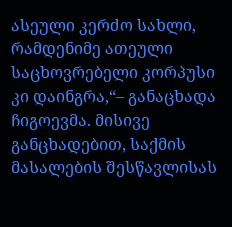ასეული კერძო სახლი, რამდენიმე ათეული საცხოვრებელი კორპუსი კი დაინგრა,“– განაცხადა ჩიგოევმა. მისივე განცხადებით, საქმის მასალების შესწავლისას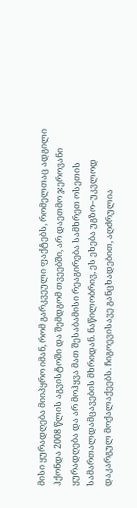მისი ყურადღება მიიპყრო იმან, რომ გარკვეული ფაქტებს, რომელთაც ადგილი ჰქონდა 2008 წლის აგვისტოში და შემდგომ თვეებში, არ დაეთმო ჯეროვანი ყურადღება და არ მოჰყვა მათ შესაბამისი რეაგირება სამხრეთ ოსეთის სამართალდამცავების მხრიდან. ნაწილობრივ, ეს ეხება უგზო–უკვლოდ დაკარგულ მოქალაქეებს. ჩიგოევისავე განცხადებით, აღძრულია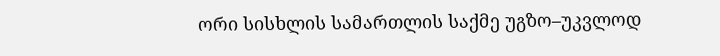ორი სისხლის სამართლის საქმე უგზო–უკვლოდ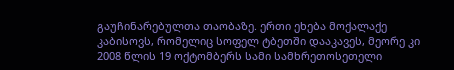გაუჩინარებულთა თაობაზე. ერთი ეხება მოქალაქე კაბისოვს, რომელიც სოფელ ტბეთში დააკავეს, მეორე კი 2008 წლის 19 ოქტომბერს სამი სამხრეთოსეთელი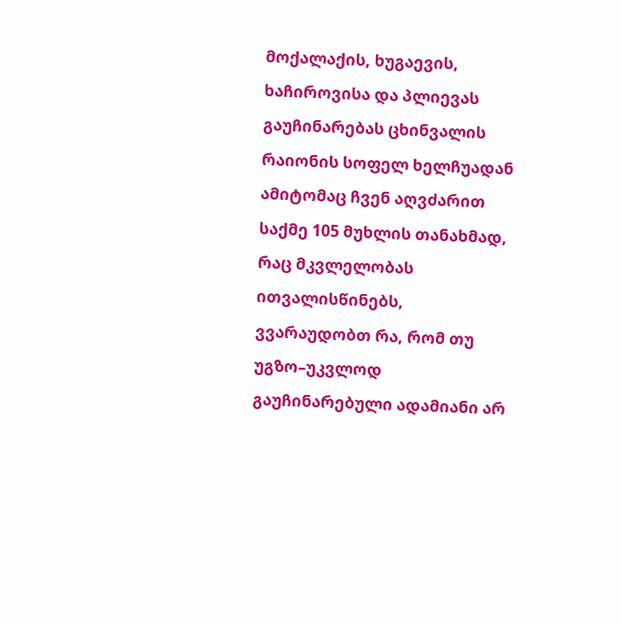მოქალაქის, ხუგაევის, ხაჩიროვისა და პლიევას გაუჩინარებას ცხინვალის რაიონის სოფელ ხელჩუადან ამიტომაც ჩვენ აღვძარით საქმე 105 მუხლის თანახმად, რაც მკვლელობას ითვალისწინებს, ვვარაუდობთ რა, რომ თუ უგზო–უკვლოდ გაუჩინარებული ადამიანი არ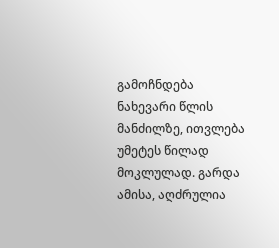გამოჩნდება ნახევარი წლის მანძილზე, ითვლება უმეტეს წილად მოკლულად. გარდა ამისა, აღძრულია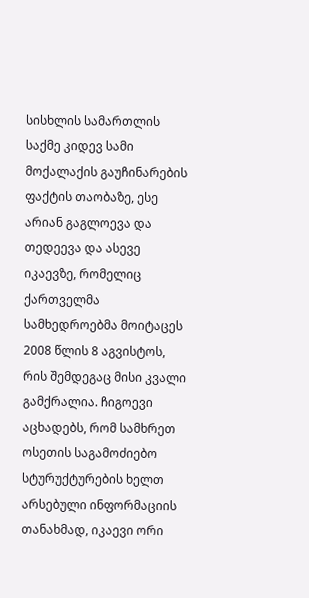სისხლის სამართლის საქმე კიდევ სამი მოქალაქის გაუჩინარების ფაქტის თაობაზე, ესე არიან გაგლოევა და თედეევა და ასევე იკაევზე, რომელიც ქართველმა სამხედროებმა მოიტაცეს 2008 წლის 8 აგვისტოს, რის შემდეგაც მისი კვალი გამქრალია. ჩიგოევი აცხადებს, რომ სამხრეთ ოსეთის საგამოძიებო სტურუქტურების ხელთ არსებული ინფორმაციის თანახმად, იკაევი ორი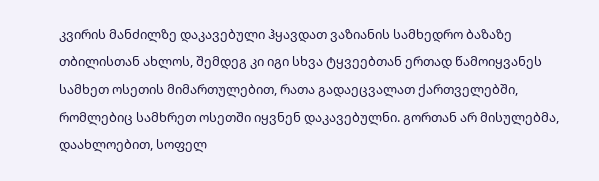კვირის მანძილზე დაკავებული ჰყავდათ ვაზიანის სამხედრო ბაზაზე თბილისთან ახლოს, შემდეგ კი იგი სხვა ტყვეებთან ერთად წამოიყვანეს სამხეთ ოსეთის მიმართულებით, რათა გადაეცვალათ ქართველებში, რომლებიც სამხრეთ ოსეთში იყვნენ დაკავებულნი. გორთან არ მისულებმა, დაახლოებით, სოფელ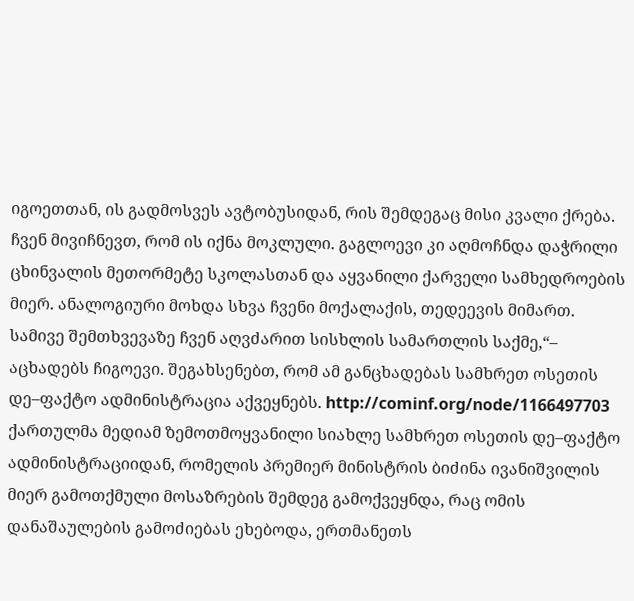იგოეთთან, ის გადმოსვეს ავტობუსიდან, რის შემდეგაც მისი კვალი ქრება. ჩვენ მივიჩნევთ, რომ ის იქნა მოკლული. გაგლოევი კი აღმოჩნდა დაჭრილი ცხინვალის მეთორმეტე სკოლასთან და აყვანილი ქარველი სამხედროების მიერ. ანალოგიური მოხდა სხვა ჩვენი მოქალაქის, თედეევის მიმართ. სამივე შემთხვევაზე ჩვენ აღვძარით სისხლის სამართლის საქმე,“– აცხადებს ჩიგოევი. შეგახსენებთ, რომ ამ განცხადებას სამხრეთ ოსეთის დე–ფაქტო ადმინისტრაცია აქვეყნებს. http://cominf.org/node/1166497703
ქართულმა მედიამ ზემოთმოყვანილი სიახლე სამხრეთ ოსეთის დე–ფაქტო ადმინისტრაციიდან, რომელის პრემიერ მინისტრის ბიძინა ივანიშვილის მიერ გამოთქმული მოსაზრების შემდეგ გამოქვეყნდა, რაც ომის დანაშაულების გამოძიებას ეხებოდა, ერთმანეთს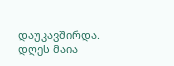დაუკავშირდა. დღეს მაია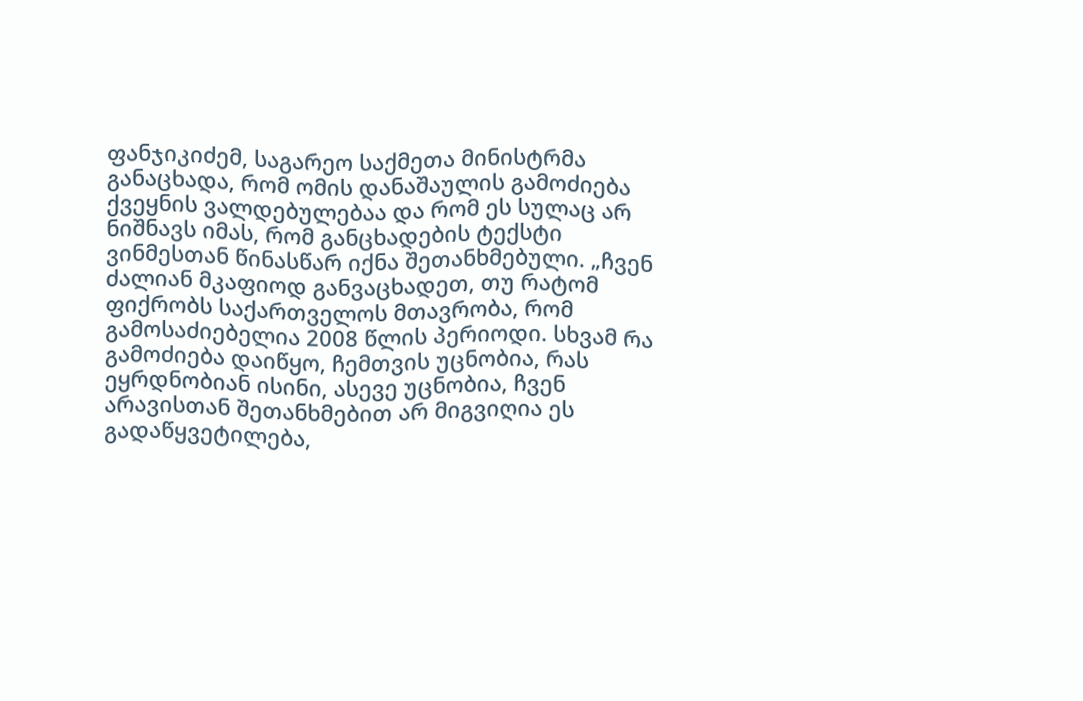ფანჯიკიძემ, საგარეო საქმეთა მინისტრმა განაცხადა, რომ ომის დანაშაულის გამოძიება ქვეყნის ვალდებულებაა და რომ ეს სულაც არ ნიშნავს იმას, რომ განცხადების ტექსტი ვინმესთან წინასწარ იქნა შეთანხმებული. „ჩვენ ძალიან მკაფიოდ განვაცხადეთ, თუ რატომ ფიქრობს საქართველოს მთავრობა, რომ გამოსაძიებელია 2008 წლის პერიოდი. სხვამ რა გამოძიება დაიწყო, ჩემთვის უცნობია, რას ეყრდნობიან ისინი, ასევე უცნობია, ჩვენ არავისთან შეთანხმებით არ მიგვიღია ეს გადაწყვეტილება,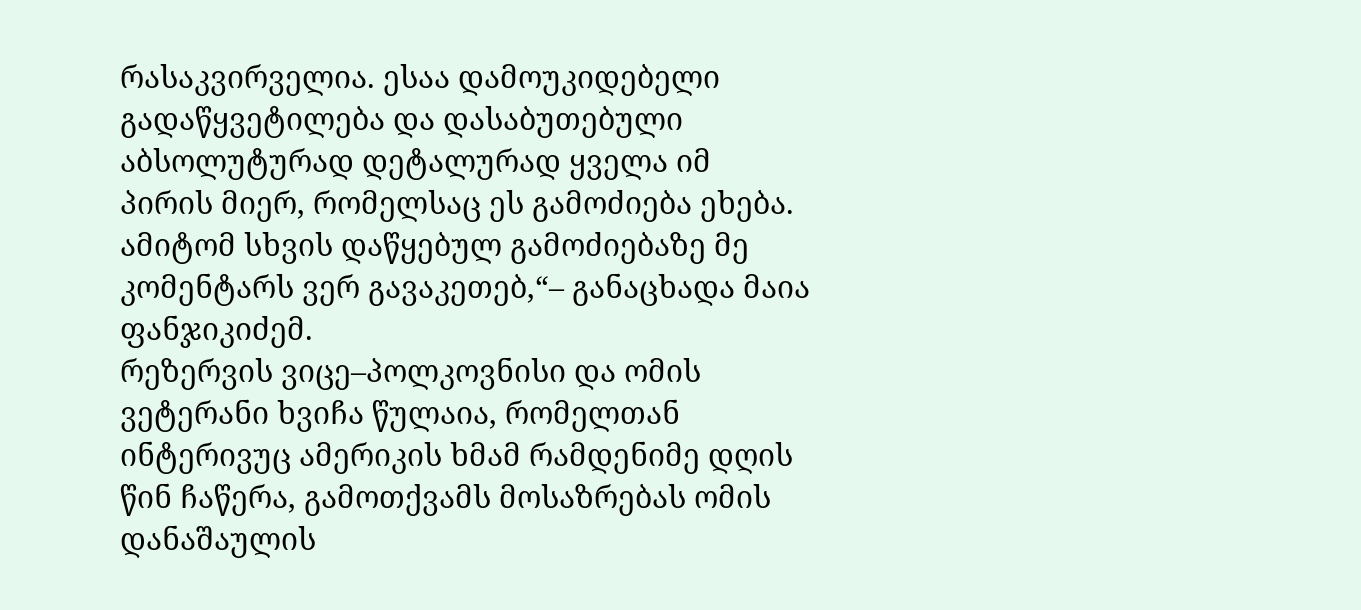რასაკვირველია. ესაა დამოუკიდებელი გადაწყვეტილება და დასაბუთებული აბსოლუტურად დეტალურად ყველა იმ პირის მიერ, რომელსაც ეს გამოძიება ეხება. ამიტომ სხვის დაწყებულ გამოძიებაზე მე კომენტარს ვერ გავაკეთებ,“– განაცხადა მაია ფანჯიკიძემ.
რეზერვის ვიცე–პოლკოვნისი და ომის ვეტერანი ხვიჩა წულაია, რომელთან ინტერივუც ამერიკის ხმამ რამდენიმე დღის წინ ჩაწერა, გამოთქვამს მოსაზრებას ომის დანაშაულის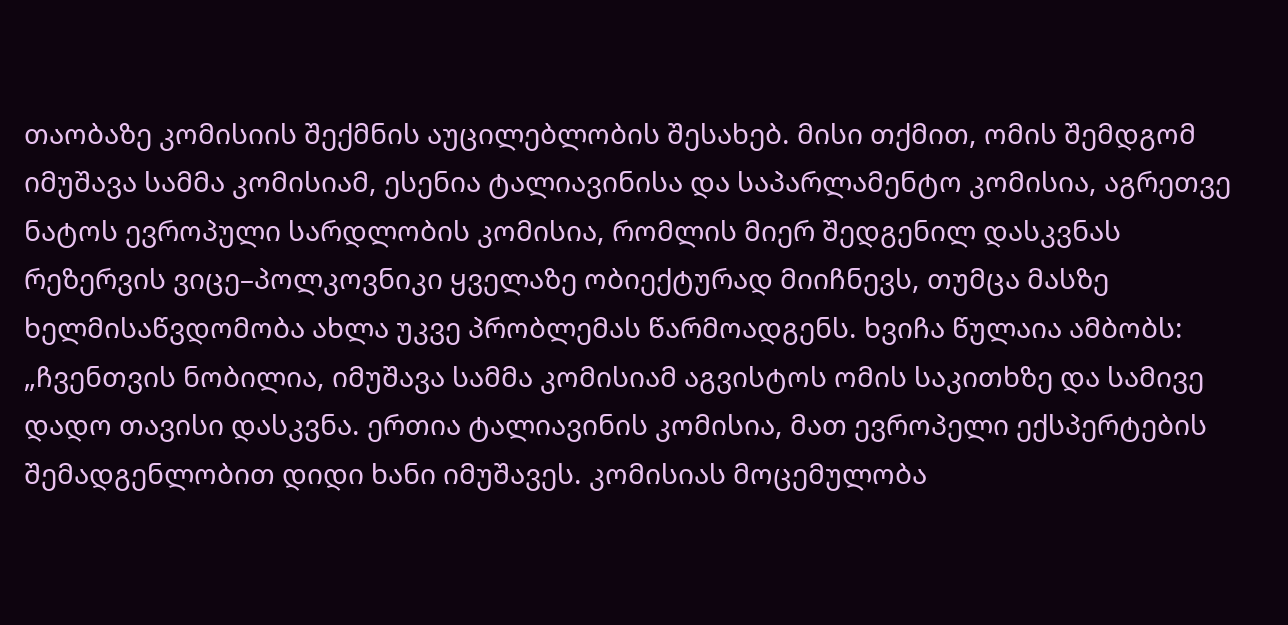თაობაზე კომისიის შექმნის აუცილებლობის შესახებ. მისი თქმით, ომის შემდგომ იმუშავა სამმა კომისიამ, ესენია ტალიავინისა და საპარლამენტო კომისია, აგრეთვე ნატოს ევროპული სარდლობის კომისია, რომლის მიერ შედგენილ დასკვნას რეზერვის ვიცე–პოლკოვნიკი ყველაზე ობიექტურად მიიჩნევს, თუმცა მასზე ხელმისაწვდომობა ახლა უკვე პრობლემას წარმოადგენს. ხვიჩა წულაია ამბობს: „ჩვენთვის ნობილია, იმუშავა სამმა კომისიამ აგვისტოს ომის საკითხზე და სამივე დადო თავისი დასკვნა. ერთია ტალიავინის კომისია, მათ ევროპელი ექსპერტების შემადგენლობით დიდი ხანი იმუშავეს. კომისიას მოცემულობა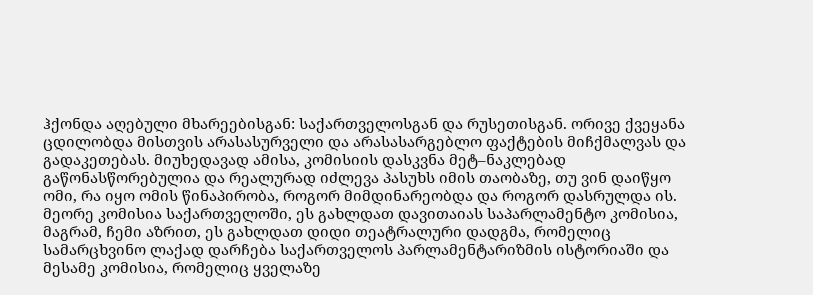ჰქონდა აღებული მხარეებისგან: საქართველოსგან და რუსეთისგან. ორივე ქვეყანა ცდილობდა მისთვის არასასურველი და არასასარგებლო ფაქტების მიჩქმალვას და გადაკეთებას. მიუხედავად ამისა, კომისიის დასკვნა მეტ–ნაკლებად გაწონასწორებულია და რეალურად იძლევა პასუხს იმის თაობაზე, თუ ვინ დაიწყო ომი, რა იყო ომის წინაპირობა, როგორ მიმდინარეობდა და როგორ დასრულდა ის. მეორე კომისია საქართველოში, ეს გახლდათ დავითაიას საპარლამენტო კომისია, მაგრამ, ჩემი აზრით, ეს გახლდათ დიდი თეატრალური დადგმა, რომელიც სამარცხვინო ლაქად დარჩება საქართველოს პარლამენტარიზმის ისტორიაში და მესამე კომისია, რომელიც ყველაზე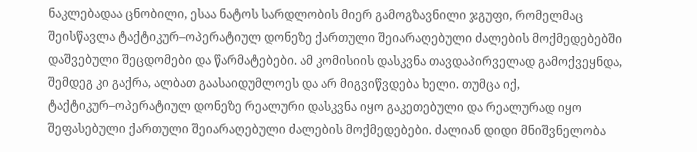ნაკლებადაა ცნობილი, ესაა ნატოს სარდლობის მიერ გამოგზავნილი ჯგუფი, რომელმაც შეისწავლა ტაქტიკურ–ოპერატიულ დონეზე ქართული შეიარაღებული ძალების მოქმედებებში დაშვებული შეცდომები და წარმატებები. ამ კომისიის დასკვნა თავდაპირველად გამოქვეყნდა, შემდეგ კი გაქრა, ალბათ გაასაიდუმლოეს და არ მიგვიწვდება ხელი. თუმცა იქ, ტაქტიკურ–ოპერატიულ დონეზე რეალური დასკვნა იყო გაკეთებული და რეალურად იყო შეფასებული ქართული შეიარაღებული ძალების მოქმედებები. ძალიან დიდი მნიშვნელობა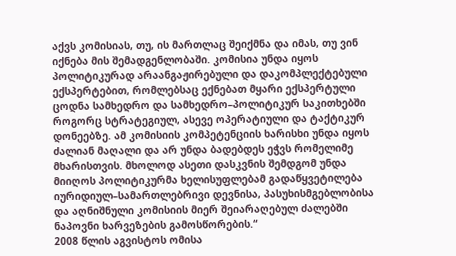აქვს კომისიას, თუ, ის მართლაც შეიქმნა და იმას, თუ ვინ იქნება მის შემადგენლობაში. კომისია უნდა იყოს პოლიტიკურად არაანგაჟირებული და დაკომპლექტებული ექსპერტებით, რომლებსაც ექნებათ მყარი ექსპერტული ცოდნა სამხედრო და სამხედრო–პოლიტიკურ საკითხებში როგორც სტრატეგიულ, ასევე ოპერატიული და ტაქტიკურ დონეებზე. ამ კომისიის კომპეტენციის ხარისხი უნდა იყოს ძალიან მაღალი და არ უნდა ბადებდეს ეჭვს რომელიმე მხარისთვის. მხოლოდ ასეთი დასკვნის შემდგომ უნდა მიიღოს პოლიტიკურმა ხელისუფლებამ გადაწყვეტილება იურიდიულ–სამართლებრივი დევნისა, პასუხისმგებლობისა და აღნიშნული კომისიის მიერ შეიარაღებულ ძალებში ნაპოვნი ხარვეზების გამოსწორების.“
2008 წლის აგვისტოს ომისა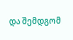და შემდგომ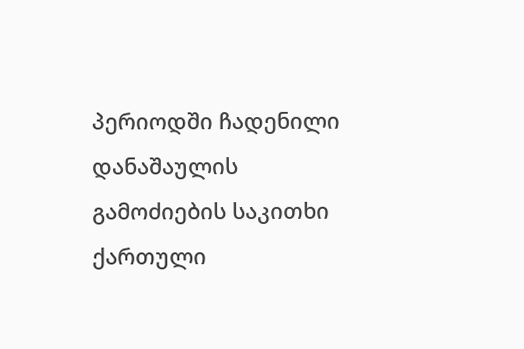პერიოდში ჩადენილი დანაშაულის გამოძიების საკითხი ქართული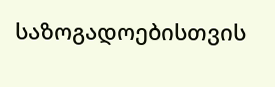საზოგადოებისთვის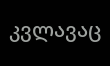კვლავაც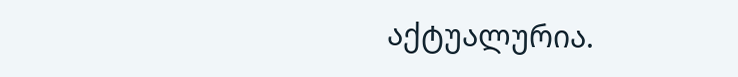აქტუალურია.